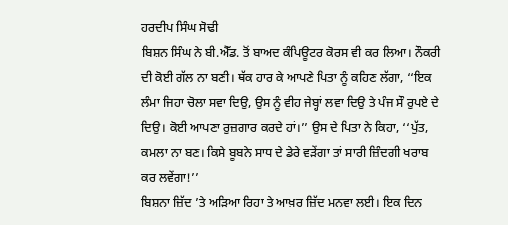ਹਰਦੀਪ ਸਿੰਘ ਸੋਢੀ
ਬਿਸ਼ਨ ਸਿੰਘ ਨੇ ਬੀ.ਐੱਡ. ਤੋਂ ਬਾਅਦ ਕੰਪਿਊਟਰ ਕੋਰਸ ਵੀ ਕਰ ਲਿਆ। ਨੌਕਰੀ ਦੀ ਕੋਈ ਗੱਲ ਨਾ ਬਣੀ। ਥੱਕ ਹਾਰ ਕੇ ਆਪਣੇ ਪਿਤਾ ਨੂੰ ਕਹਿਣ ਲੱਗਾ, ‘‘ਇਕ ਲੰਮਾ ਜਿਹਾ ਚੋਲਾ ਸਵਾ ਦਿਉ, ਉਸ ਨੂੰ ਵੀਹ ਜੇਬ੍ਹਾਂ ਲਵਾ ਦਿਉ ਤੇ ਪੰਜ ਸੌ ਰੁਪਏ ਦੇ ਦਿਉ। ਕੋਈ ਆਪਣਾ ਰੁਜ਼ਗਾਰ ਕਰਦੇ ਹਾਂ।’’ ਉਸ ਦੇ ਪਿਤਾ ਨੇ ਕਿਹਾ, ‘‘ਪੁੱਤ, ਕਮਲਾ ਨਾ ਬਣ। ਕਿਸੇ ਬੂਬਨੇ ਸਾਧ ਦੇ ਡੇਰੇ ਵੜੇਂਗਾ ਤਾਂ ਸਾਰੀ ਜ਼ਿੰਦਗੀ ਖਰਾਬ ਕਰ ਲਵੇਂਗਾ!’’
ਬਿਸ਼ਨਾ ਜ਼ਿੱਦ ’ਤੇ ਅੜਿਆ ਰਿਹਾ ਤੇ ਆਖ਼ਰ ਜ਼ਿੱਦ ਮਨਵਾ ਲਈ। ਇਕ ਦਿਨ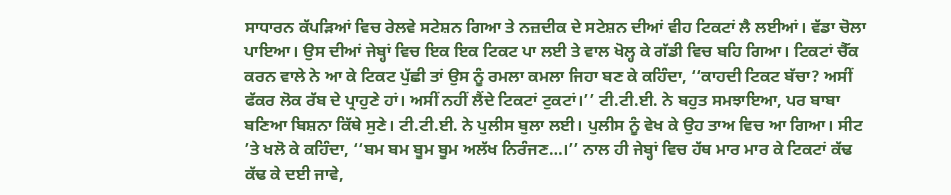ਸਾਧਾਰਨ ਕੱਪੜਿਆਂ ਵਿਚ ਰੇਲਵੇ ਸਟੇਸ਼ਨ ਗਿਆ ਤੇ ਨਜ਼ਦੀਕ ਦੇ ਸਟੇਸ਼ਨ ਦੀਆਂ ਵੀਹ ਟਿਕਟਾਂ ਲੈ ਲਈਆਂ। ਵੱਡਾ ਚੋਲਾ ਪਾਇਆ। ਉਸ ਦੀਆਂ ਜੇਬ੍ਹਾਂ ਵਿਚ ਇਕ ਇਕ ਟਿਕਟ ਪਾ ਲਈ ਤੇ ਵਾਲ ਖੋਲ੍ਹ ਕੇ ਗੱਡੀ ਵਿਚ ਬਹਿ ਗਿਆ। ਟਿਕਟਾਂ ਚੈੱਕ ਕਰਨ ਵਾਲੇ ਨੇ ਆ ਕੇ ਟਿਕਟ ਪੁੱਛੀ ਤਾਂ ਉਸ ਨੂੰ ਰਮਲਾ ਕਮਲਾ ਜਿਹਾ ਬਣ ਕੇ ਕਹਿੰਦਾ, ‘‘ਕਾਹਦੀ ਟਿਕਟ ਬੱਚਾ? ਅਸੀਂ ਫੱਕਰ ਲੋਕ ਰੱਬ ਦੇ ਪ੍ਰਾਹੁਣੇ ਹਾਂ। ਅਸੀਂ ਨਹੀਂ ਲੈਂਦੇ ਟਿਕਟਾਂ ਟੁਕਟਾਂ।’’ ਟੀ.ਟੀ.ਈ. ਨੇ ਬਹੁਤ ਸਮਝਾਇਆ, ਪਰ ਬਾਬਾ ਬਣਿਆ ਬਿਸ਼ਨਾ ਕਿੱਥੇ ਸੁਣੇ। ਟੀ.ਟੀ.ਈ. ਨੇ ਪੁਲੀਸ ਬੁਲਾ ਲਈ। ਪੁਲੀਸ ਨੂੰ ਵੇਖ ਕੇ ਉਹ ਤਾਅ ਵਿਚ ਆ ਗਿਆ। ਸੀਟ ’ਤੇ ਖਲੋ ਕੇ ਕਹਿੰਦਾ, ‘‘ਬਮ ਬਮ ਬੂਮ ਬੂਮ ਅਲੱਖ ਨਿਰੰਜਣ…।’’ ਨਾਲ ਹੀ ਜੇਬ੍ਹਾਂ ਵਿਚ ਹੱਥ ਮਾਰ ਮਾਰ ਕੇ ਟਿਕਟਾਂ ਕੱਢ ਕੱਢ ਕੇ ਦਈ ਜਾਵੇ,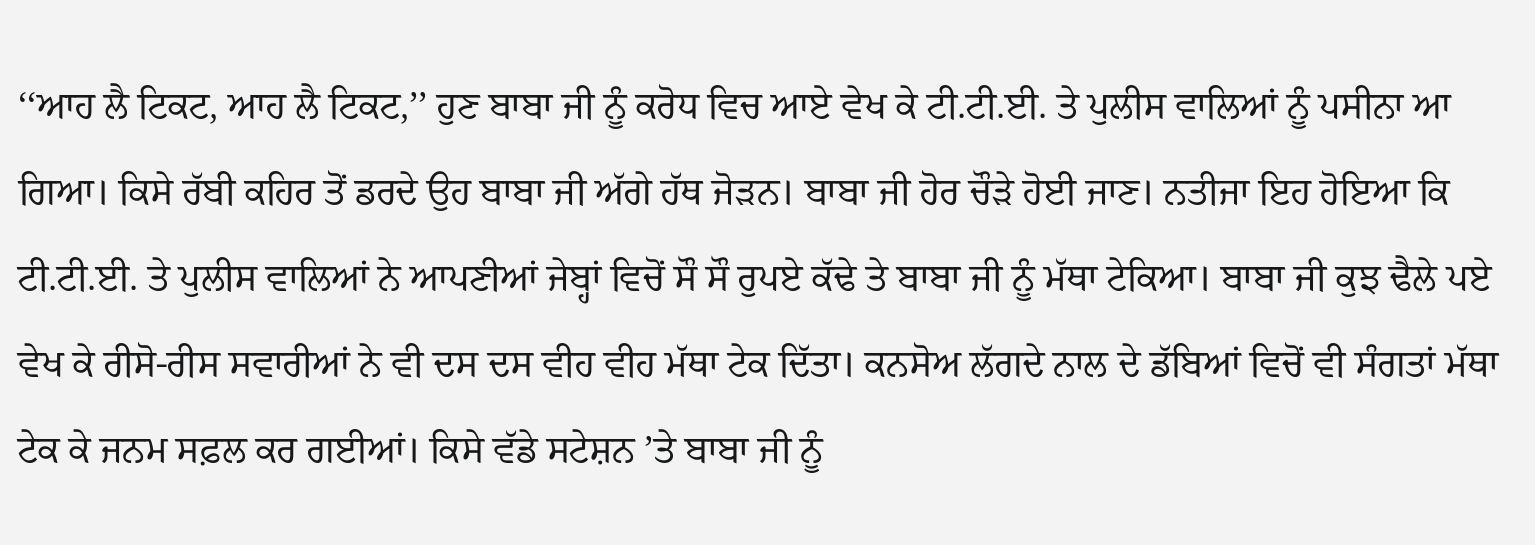‘‘ਆਹ ਲੈ ਟਿਕਟ, ਆਹ ਲੈ ਟਿਕਟ,’’ ਹੁਣ ਬਾਬਾ ਜੀ ਨੂੰ ਕਰੋਧ ਵਿਚ ਆਏ ਵੇਖ ਕੇ ਟੀ.ਟੀ.ਈ. ਤੇ ਪੁਲੀਸ ਵਾਲਿਆਂ ਨੂੰ ਪਸੀਨਾ ਆ ਗਿਆ। ਕਿਸੇ ਰੱਬੀ ਕਹਿਰ ਤੋਂ ਡਰਦੇ ਉਹ ਬਾਬਾ ਜੀ ਅੱਗੇ ਹੱਥ ਜੋੜਨ। ਬਾਬਾ ਜੀ ਹੋਰ ਚੌੜੇ ਹੋਈ ਜਾਣ। ਨਤੀਜਾ ਇਹ ਹੋਇਆ ਕਿ ਟੀ.ਟੀ.ਈ. ਤੇ ਪੁਲੀਸ ਵਾਲਿਆਂ ਨੇ ਆਪਣੀਆਂ ਜੇਬ੍ਹਾਂ ਵਿਚੋਂ ਸੌ ਸੌ ਰੁਪਏ ਕੱਢੇ ਤੇ ਬਾਬਾ ਜੀ ਨੂੰ ਮੱਥਾ ਟੇਕਿਆ। ਬਾਬਾ ਜੀ ਕੁਝ ਢੈਲੇ ਪਏ ਵੇਖ ਕੇ ਰੀਸੋ-ਰੀਸ ਸਵਾਰੀਆਂ ਨੇ ਵੀ ਦਸ ਦਸ ਵੀਹ ਵੀਹ ਮੱਥਾ ਟੇਕ ਦਿੱਤਾ। ਕਨਸੋਅ ਲੱਗਦੇ ਨਾਲ ਦੇ ਡੱਬਿਆਂ ਵਿਚੋਂ ਵੀ ਸੰਗਤਾਂ ਮੱਥਾ ਟੇਕ ਕੇ ਜਨਮ ਸਫ਼ਲ ਕਰ ਗਈਆਂ। ਕਿਸੇ ਵੱਡੇ ਸਟੇਸ਼ਨ ’ਤੇ ਬਾਬਾ ਜੀ ਨੂੰ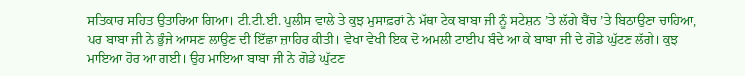ਸਤਿਕਾਰ ਸਹਿਤ ਉਤਾਰਿਆ ਗਿਆ। ਟੀ.ਟੀ.ਈ. ਪੁਲੀਸ ਵਾਲੇ ਤੇ ਕੁਝ ਮੁਸਾਫ਼ਰਾਂ ਨੇ ਮੱਥਾ ਟੇਕ ਬਾਬਾ ਜੀ ਨੂੰ ਸਟੇਸ਼ਨ ’ਤੇ ਲੱਗੇ ਬੈਂਚ ’ਤੇ ਬਿਠਾਉਣਾ ਚਾਹਿਆ, ਪਰ ਬਾਬਾ ਜੀ ਨੇ ਭੁੰਜੇ ਆਸਣ ਲਾਉਣ ਦੀ ਇੱਛਾ ਜ਼ਾਹਿਰ ਕੀਤੀ। ਵੇਖਾ ਵੇਖੀ ਇਕ ਦੋ ਅਮਲੀ ਟਾਈਪ ਬੰਦੇ ਆ ਕੇ ਬਾਬਾ ਜੀ ਦੇ ਗੋਡੇ ਘੁੱਟਣ ਲੱਗੇ। ਕੁਝ ਮਾਇਆ ਹੋਰ ਆ ਗਈ। ਉਹ ਮਾਇਆ ਬਾਬਾ ਜੀ ਨੇ ਗੋਡੇ ਘੁੱਟਣ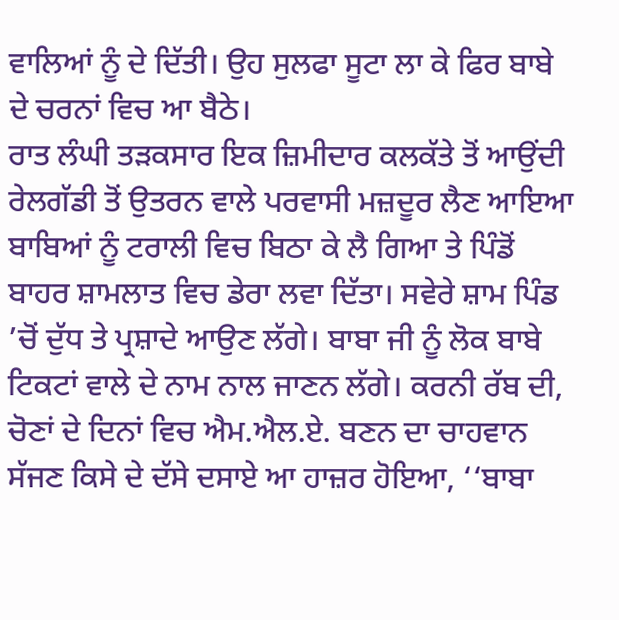ਵਾਲਿਆਂ ਨੂੰ ਦੇ ਦਿੱਤੀ। ਉਹ ਸੁਲਫਾ ਸੂਟਾ ਲਾ ਕੇ ਫਿਰ ਬਾਬੇ ਦੇ ਚਰਨਾਂ ਵਿਚ ਆ ਬੈਠੇ।
ਰਾਤ ਲੰਘੀ ਤੜਕਸਾਰ ਇਕ ਜ਼ਿਮੀਦਾਰ ਕਲਕੱਤੇ ਤੋਂ ਆਉਂਦੀ ਰੇਲਗੱਡੀ ਤੋਂ ਉਤਰਨ ਵਾਲੇ ਪਰਵਾਸੀ ਮਜ਼ਦੂਰ ਲੈਣ ਆਇਆ ਬਾਬਿਆਂ ਨੂੰ ਟਰਾਲੀ ਵਿਚ ਬਿਠਾ ਕੇ ਲੈ ਗਿਆ ਤੇ ਪਿੰਡੋਂ ਬਾਹਰ ਸ਼ਾਮਲਾਤ ਵਿਚ ਡੇਰਾ ਲਵਾ ਦਿੱਤਾ। ਸਵੇਰੇ ਸ਼ਾਮ ਪਿੰਡ ’ਚੋਂ ਦੁੱਧ ਤੇ ਪ੍ਰਸ਼ਾਦੇ ਆਉਣ ਲੱਗੇ। ਬਾਬਾ ਜੀ ਨੂੰ ਲੋਕ ਬਾਬੇ ਟਿਕਟਾਂ ਵਾਲੇ ਦੇ ਨਾਮ ਨਾਲ ਜਾਣਨ ਲੱਗੇ। ਕਰਨੀ ਰੱਬ ਦੀ, ਚੋਣਾਂ ਦੇ ਦਿਨਾਂ ਵਿਚ ਐਮ.ਐਲ.ਏ. ਬਣਨ ਦਾ ਚਾਹਵਾਨ ਸੱਜਣ ਕਿਸੇ ਦੇ ਦੱਸੇ ਦਸਾਏ ਆ ਹਾਜ਼ਰ ਹੋਇਆ, ‘‘ਬਾਬਾ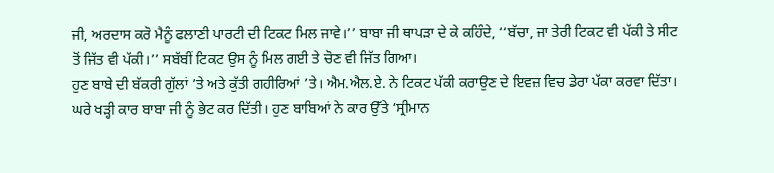ਜੀ, ਅਰਦਾਸ ਕਰੋ ਮੈਨੂੰ ਫਲਾਣੀ ਪਾਰਟੀ ਦੀ ਟਿਕਟ ਮਿਲ ਜਾਵੇ।’’ ਬਾਬਾ ਜੀ ਥਾਪੜਾ ਦੇ ਕੇ ਕਹਿੰਦੇ, ‘‘ਬੱਚਾ, ਜਾ ਤੇਰੀ ਟਿਕਟ ਵੀ ਪੱਕੀ ਤੇ ਸੀਟ ਤੋਂ ਜਿੱਤ ਵੀ ਪੱਕੀ।’’ ਸਬੱਬੀਂ ਟਿਕਟ ਉਸ ਨੂੰ ਮਿਲ ਗਈ ਤੇ ਚੋਣ ਵੀ ਜਿੱਤ ਗਿਆ।
ਹੁਣ ਬਾਬੇ ਦੀ ਬੱਕਰੀ ਗੁੱਲਾਂ ’ਤੇ ਅਤੇ ਕੁੱਤੀ ਗਹੀਰਿਆਂ ’ਤੇ। ਐਮ.ਐਲ.ਏ. ਨੇ ਟਿਕਟ ਪੱਕੀ ਕਰਾਉਣ ਦੇ ਇਵਜ਼ ਵਿਚ ਡੇਰਾ ਪੱਕਾ ਕਰਵਾ ਦਿੱਤਾ। ਘਰੇ ਖੜ੍ਹੀ ਕਾਰ ਬਾਬਾ ਜੀ ਨੂੰ ਭੇਟ ਕਰ ਦਿੱਤੀ। ਹੁਣ ਬਾਬਿਆਂ ਨੇ ਕਾਰ ਉੱਤੇ ‘ਸ੍ਰੀਮਾਨ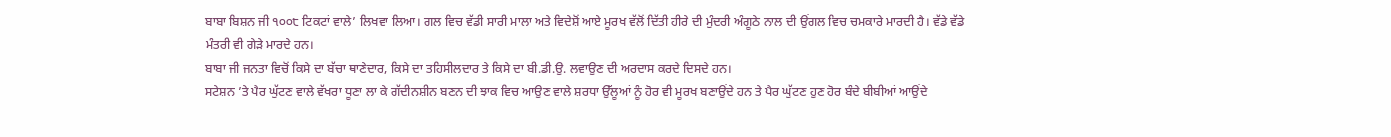ਬਾਬਾ ਬਿਸ਼ਨ ਜੀ ੧੦੦੮ ਟਿਕਟਾਂ ਵਾਲੇ’ ਲਿਖਵਾ ਲਿਆ। ਗਲ ਵਿਚ ਵੱਡੀ ਸਾਰੀ ਮਾਲਾ ਅਤੇ ਵਿਦੇਸ਼ੋਂ ਆਏ ਮੂਰਖ ਵੱਲੋਂ ਦਿੱਤੀ ਹੀਰੇ ਦੀ ਮੁੰਦਰੀ ਅੰਗੂਠੇ ਨਾਲ ਦੀ ਉਂਗਲ ਵਿਚ ਚਮਕਾਰੇ ਮਾਰਦੀ ਹੈ। ਵੱਡੇ ਵੱਡੇ ਮੰਤਰੀ ਵੀ ਗੇੜੇ ਮਾਰਦੇ ਹਨ।
ਬਾਬਾ ਜੀ ਜਨਤਾ ਵਿਚੋਂ ਕਿਸੇ ਦਾ ਬੱਚਾ ਥਾਣੇਦਾਰ, ਕਿਸੇ ਦਾ ਤਹਿਸੀਲਦਾਰ ਤੇ ਕਿਸੇ ਦਾ ਬੀ.ਡੀ.ਉ. ਲਵਾਉਣ ਦੀ ਅਰਦਾਸ ਕਰਦੇ ਦਿਸਦੇ ਹਨ।
ਸਟੇਸ਼ਨ ’ਤੇ ਪੈਰ ਘੁੱਟਣ ਵਾਲੇ ਵੱਖਰਾ ਧੂਣਾ ਲਾ ਕੇ ਗੱਦੀਨਸ਼ੀਨ ਬਣਨ ਦੀ ਝਾਕ ਵਿਚ ਆਉਣ ਵਾਲੇ ਸ਼ਰਧਾ ਉੱਲੂਆਂ ਨੂੰ ਹੋਰ ਵੀ ਮੂਰਖ ਬਣਾਉਂਦੇ ਹਨ ਤੇ ਪੈਰ ਘੁੱਟਣ ਹੁਣ ਹੋਰ ਬੰਦੇ ਬੀਬੀਆਂ ਆਉਂਦੇ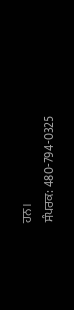ਹਨ।
ਸੰਪਰਕ: 480-794-0325